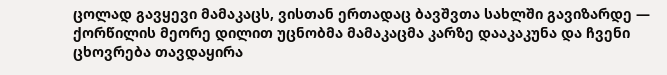ცოლად გავყევი მამაკაცს, ვისთან ერთადაც ბავშვთა სახლში გავიზარდე — ქორწილის მეორე დილით უცნობმა მამაკაცმა კარზე დააკაკუნა და ჩვენი ცხოვრება თავდაყირა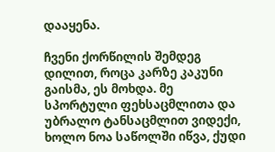დააყენა.

ჩვენი ქორწილის შემდეგ დილით, როცა კარზე კაკუნი გაისმა, ეს მოხდა. მე სპორტული ფეხსაცმლითა და უბრალო ტანსაცმლით ვიდექი, ხოლო ნოა საწოლში იწვა, ქუდი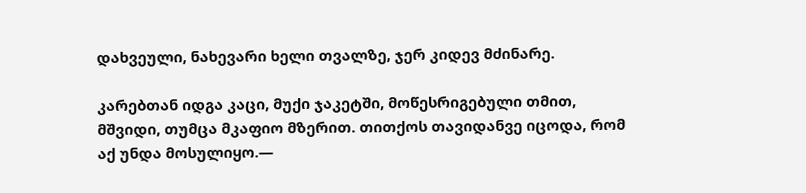დახვეული, ნახევარი ხელი თვალზე, ჯერ კიდევ მძინარე.

კარებთან იდგა კაცი, მუქი ჯაკეტში, მოწესრიგებული თმით, მშვიდი, თუმცა მკაფიო მზერით. თითქოს თავიდანვე იცოდა, რომ აქ უნდა მოსულიყო.—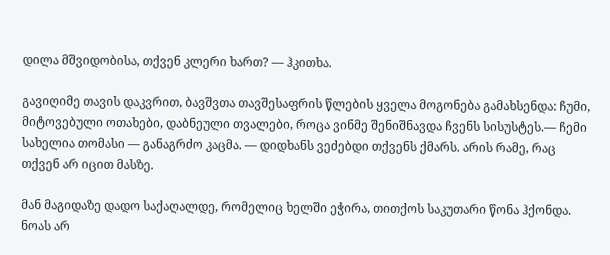დილა მშვიდობისა, თქვენ კლერი ხართ? — ჰკითხა.

გავიღიმე თავის დაკვრით, ბავშვთა თავშესაფრის წლების ყველა მოგონება გამახსენდა: ჩუმი, მიტოვებული ოთახები, დაბნეული თვალები, როცა ვინმე შენიშნავდა ჩვენს სისუსტეს.— ჩემი სახელია თომასი — განაგრძო კაცმა. — დიდხანს ვეძებდი თქვენს ქმარს. არის რამე, რაც თქვენ არ იცით მასზე.

მან მაგიდაზე დადო საქაღალდე, რომელიც ხელში ეჭირა, თითქოს საკუთარი წონა ჰქონდა. ნოას არ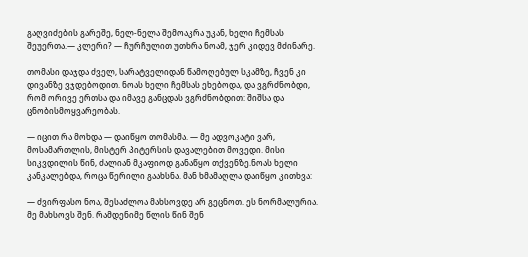გაღვიძების გარეშე, ნელ-ნელა შემოაკრა უკან, ხელი ჩემსას შეუერთა.— კლერი? — ჩურჩულით უთხრა ნოამ, ჯერ კიდევ მძინარე.

თომასი დაჯდა ძველ, სარატველიდან წამოღებულ სკამზე, ჩვენ კი დივანზე ვჯდებოდით. ნოას ხელი ჩემსას ეხებოდა, და ვგრძნობდი, რომ ორივე ერთსა და იმავე განცდას ვგრძნობდით: შიშსა და ცნობისმოყვარეობას.

— იცით რა მოხდა — დაიწყო თომასმა. — მე ადვოკატი ვარ, მოსამართლის, მისტერ პიტერსის დავალებით მოვედი. მისი სიკვდილის წინ, ძალიან მკაფიოდ განაწყო თქვენზე.ნოას ხელი კანკალებდა, როცა წერილი გაახსნა. მან ხმამაღლა დაიწყო კითხვა:

— ძვირფასო ნოა, შესაძლოა მახსოვდე არ გეცნოთ. ეს ნორმალურია. მე მახსოვს შენ. რამდენიმე წლის წინ შენ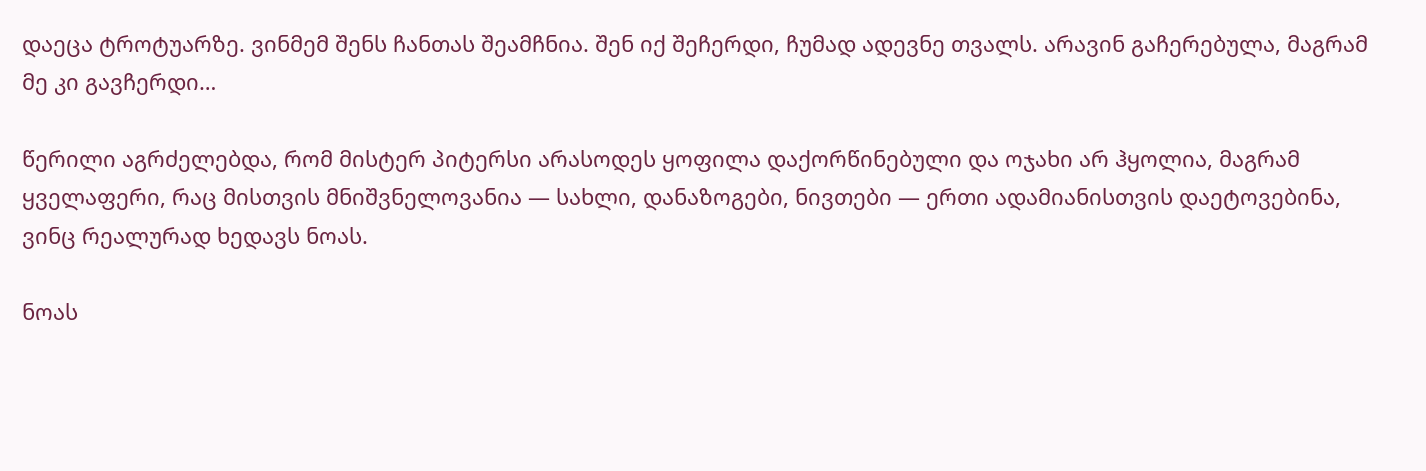დაეცა ტროტუარზე. ვინმემ შენს ჩანთას შეამჩნია. შენ იქ შეჩერდი, ჩუმად ადევნე თვალს. არავინ გაჩერებულა, მაგრამ მე კი გავჩერდი…

წერილი აგრძელებდა, რომ მისტერ პიტერსი არასოდეს ყოფილა დაქორწინებული და ოჯახი არ ჰყოლია, მაგრამ ყველაფერი, რაც მისთვის მნიშვნელოვანია — სახლი, დანაზოგები, ნივთები — ერთი ადამიანისთვის დაეტოვებინა, ვინც რეალურად ხედავს ნოას.

ნოას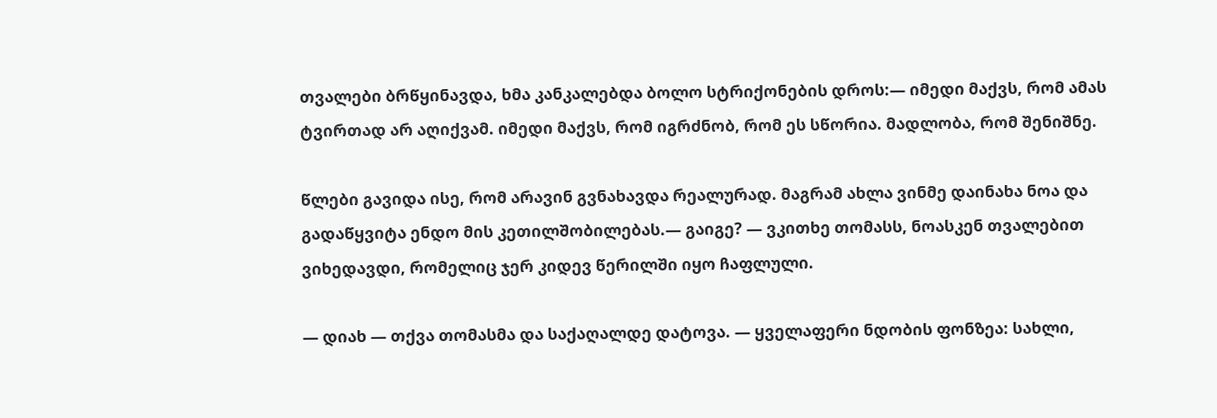თვალები ბრწყინავდა, ხმა კანკალებდა ბოლო სტრიქონების დროს:— იმედი მაქვს, რომ ამას ტვირთად არ აღიქვამ. იმედი მაქვს, რომ იგრძნობ, რომ ეს სწორია. მადლობა, რომ შენიშნე.

წლები გავიდა ისე, რომ არავინ გვნახავდა რეალურად. მაგრამ ახლა ვინმე დაინახა ნოა და გადაწყვიტა ენდო მის კეთილშობილებას.— გაიგე? — ვკითხე თომასს, ნოასკენ თვალებით ვიხედავდი, რომელიც ჯერ კიდევ წერილში იყო ჩაფლული.

— დიახ — თქვა თომასმა და საქაღალდე დატოვა. — ყველაფერი ნდობის ფონზეა: სახლი,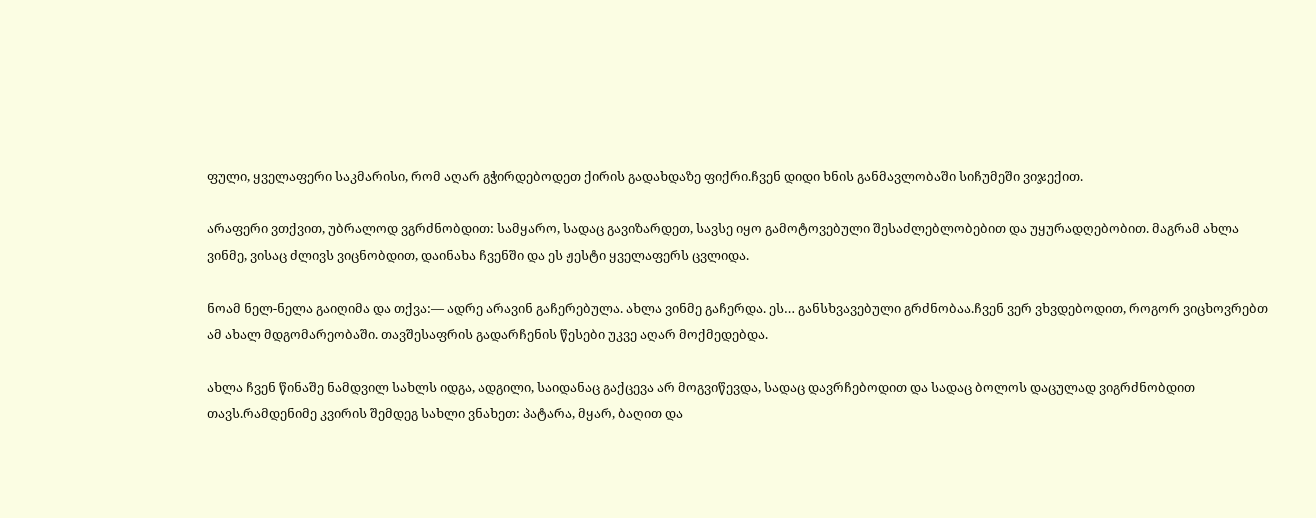ფული, ყველაფერი საკმარისი, რომ აღარ გჭირდებოდეთ ქირის გადახდაზე ფიქრი.ჩვენ დიდი ხნის განმავლობაში სიჩუმეში ვიჯექით.

არაფერი ვთქვით, უბრალოდ ვგრძნობდით: სამყარო, სადაც გავიზარდეთ, სავსე იყო გამოტოვებული შესაძლებლობებით და უყურადღებობით. მაგრამ ახლა ვინმე, ვისაც ძლივს ვიცნობდით, დაინახა ჩვენში და ეს ჟესტი ყველაფერს ცვლიდა.

ნოამ ნელ-ნელა გაიღიმა და თქვა:— ადრე არავინ გაჩერებულა. ახლა ვინმე გაჩერდა. ეს… განსხვავებული გრძნობაა.ჩვენ ვერ ვხვდებოდით, როგორ ვიცხოვრებთ ამ ახალ მდგომარეობაში. თავშესაფრის გადარჩენის წესები უკვე აღარ მოქმედებდა.

ახლა ჩვენ წინაშე ნამდვილ სახლს იდგა, ადგილი, საიდანაც გაქცევა არ მოგვიწევდა, სადაც დავრჩებოდით და სადაც ბოლოს დაცულად ვიგრძნობდით თავს.რამდენიმე კვირის შემდეგ სახლი ვნახეთ: პატარა, მყარ, ბაღით და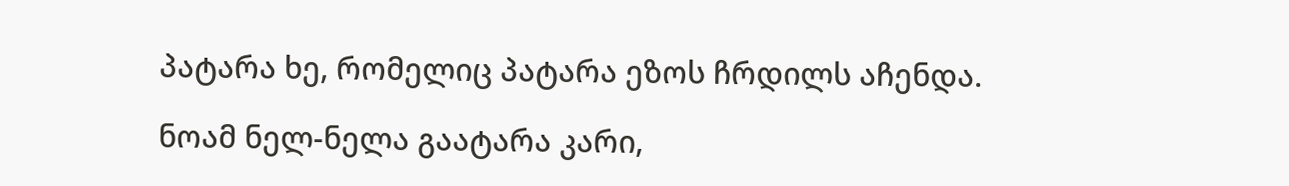პატარა ხე, რომელიც პატარა ეზოს ჩრდილს აჩენდა.

ნოამ ნელ-ნელა გაატარა კარი,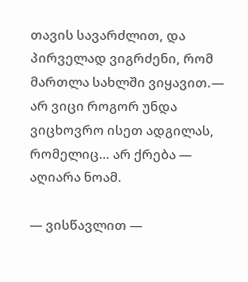თავის სავარძლით, და პირველად ვიგრძენი, რომ მართლა სახლში ვიყავით.— არ ვიცი როგორ უნდა ვიცხოვრო ისეთ ადგილას, რომელიც… არ ქრება — აღიარა ნოამ.

— ვისწავლით —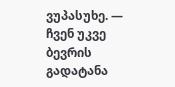ვუპასუხე. — ჩვენ უკვე ბევრის გადატანა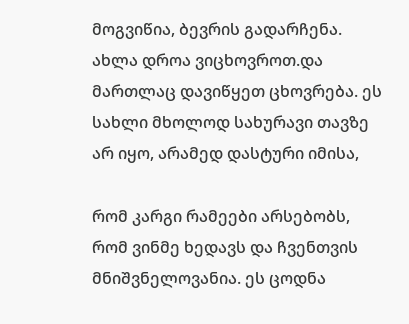მოგვიწია, ბევრის გადარჩენა. ახლა დროა ვიცხოვროთ.და მართლაც დავიწყეთ ცხოვრება. ეს სახლი მხოლოდ სახურავი თავზე არ იყო, არამედ დასტური იმისა,

რომ კარგი რამეები არსებობს, რომ ვინმე ხედავს და ჩვენთვის მნიშვნელოვანია. ეს ცოდნა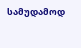სამუდამოდ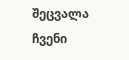შეცვალა ჩვენი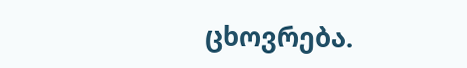ცხოვრება.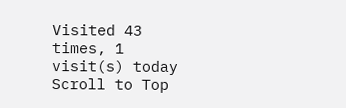Visited 43 times, 1 visit(s) today
Scroll to Top